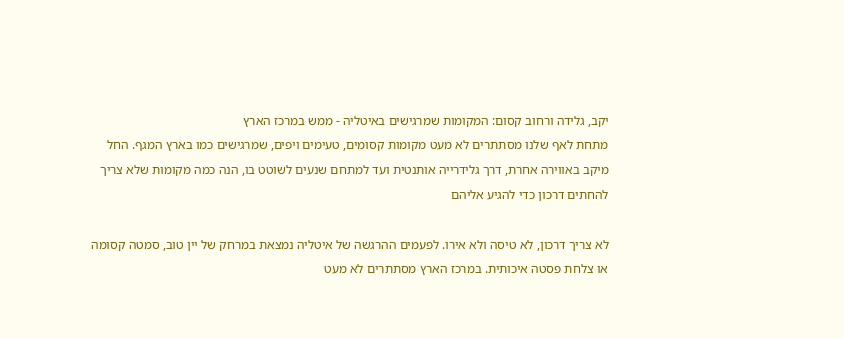יקב, גלידה ורחוב קסום: המקומות שמרגישים באיטליה - ממש במרכז הארץ
מתחת לאף שלנו מסתתרים לא מעט מקומות קסומים, טעימים ויפים, שמרגישים כמו בארץ המגף. החל מיקב באווירה אחרת, דרך גלידרייה אותנטית ועד למתחם שנעים לשוטט בו, הנה כמה מקומות שלא צריך להחתים דרכון כדי להגיע אליהם

לא צריך דרכון, לא טיסה ולא אירו. לפעמים ההרגשה של איטליה נמצאת במרחק של יין טוב, סמטה קסומה או צלחת פסטה איכותית. במרכז הארץ מסתתרים לא מעט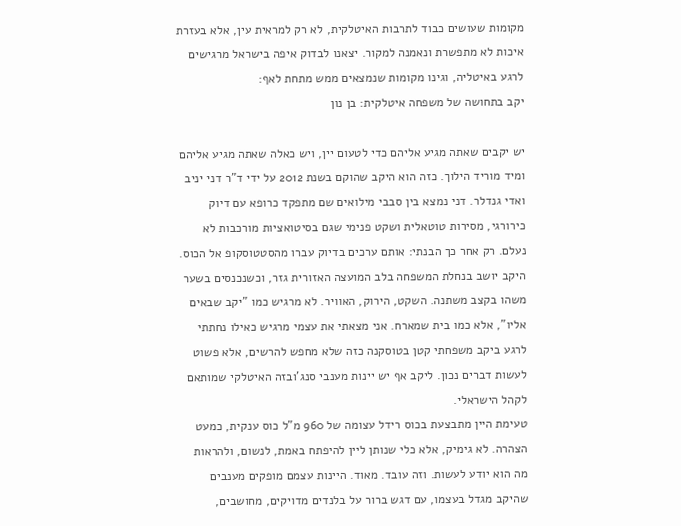מקומות שעושים כבוד לתרבות האיטלקית, לא רק למראית עין, אלא בעזרת איכות לא מתפשרת ונאמנה למקור. יצאנו לבדוק איפה בישראל מרגישים לרגע באיטליה, וגינו מקומות שנמצאים ממש מתחת לאף:
יקב בתחושה של משפחה איטלקית: בן נון

יש יקבים שאתה מגיע אליהם כדי לטעום יין, ויש כאלה שאתה מגיע אליהם ומיד מוריד הילוך. כזה הוא היקב שהוקם בשנת 2012 על ידי ד"ר דני יניב ואדי גנדלר. דני נמצא בין סבבי מילואים שם מתפקד כרופא עם דיוק כירורגי, מסירות טוטאלית ושקט פנימי שגם בסיטואציות מורכבות לא נעלם. רק אחר כך הבנתי: אותם ערכים בדיוק עברו מהסטטוסקופ אל הכוס.
היקב יושב בנחלת המשפחה בלב המועצה האזורית גזר, וכשנכנסים בשער משהו בקצב משתנה. השקט, הירוק, האוויר. לא מרגיש כמו "יקב שבאים אליו", אלא כמו בית שמארח. אני מצאתי את עצמי מרגיש כאילו נחתתי לרגע ביקב משפחתי קטן בטוסקנה כזה שלא מחפש להרשים, אלא פשוט לעשות דברים נכון. ליקב אף יש יינות מענבי סנג'ובזה האיטלקי שמותאם לקהל הישראלי.
טעימת היין מתבצעת בכוס רידל עצומה של 960 מ"ל כוס ענקית, כמעט הצהרה. לא גימיק, אלא כלי שנותן ליין להיפתח באמת, לנשום, ולהראות מה הוא יודע לעשות. וזה עובד. מאוד. היינות עצמם מופקים מענבים שהיקב מגדל בעצמו, עם דגש ברור על בלנדים מדויקים, מחושבים,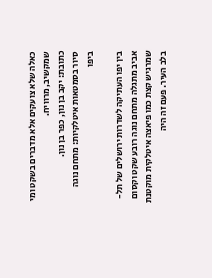כאלה שלא צועקים אלא מדברים בשקט ומי שמקשיב, מרוויח.
כתובת: יקב בן נון, כפר בן נון.
סיור בסמטאות איטלקיות: מתחם נוגה ביפו

בין יפו העתיקה לשדרות ירושלים של תל-אביב מתגלה מתחם נוגה רובע שקט וקסום שמרגיש קצת כמו פיאצה איטלקית מוקטנת בלב העיר. פעם זה היה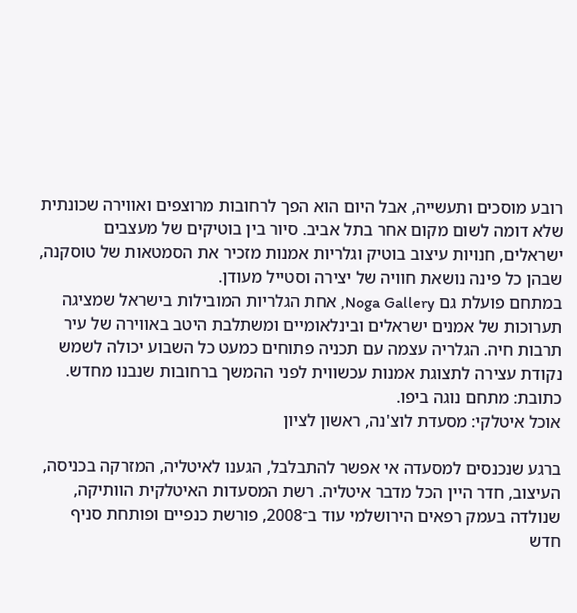רובע מוסכים ותעשייה, אבל היום הוא הפך לרחובות מרוצפים ואווירה שכונתית שלא דומה לשום מקום אחר בתל אביב. סיור בין בוטיקים של מעצבים ישראלים, חנויות עיצוב בוטיק וגלריות אמנות מזכיר את הסמטאות של טוסקנה, שבהן כל פינה נושאת חוויה של יצירה וסטייל מעודן.
במתחם פועלת גם Noga Gallery, אחת הגלריות המובילות בישראל שמציגה תערוכות של אמנים ישראלים ובינלאומיים ומשתלבת היטב באווירה של עיר תרבות חיה. הגלריה עצמה עם תכניה פתוחים כמעט כל השבוע יכולה לשמש נקודת עצירה לתצוגת אמנות עכשווית לפני ההמשך ברחובות שנבנו מחדש.
כתובת: מתחם נוגה ביפו.
אוכל איטלקי: מסעדת לוצ'נה, ראשון לציון

ברגע שנכנסים למסעדה אי אפשר להתבלבל, הגענו לאיטליה, המזרקה בכניסה, העיצוב, חדר היין הכל מדבר איטליה. רשת המסעדות האיטלקית הוותיקה, שנולדה בעמק רפאים הירושלמי עוד ב־2008, פורשת כנפיים ופותחת סניף חדש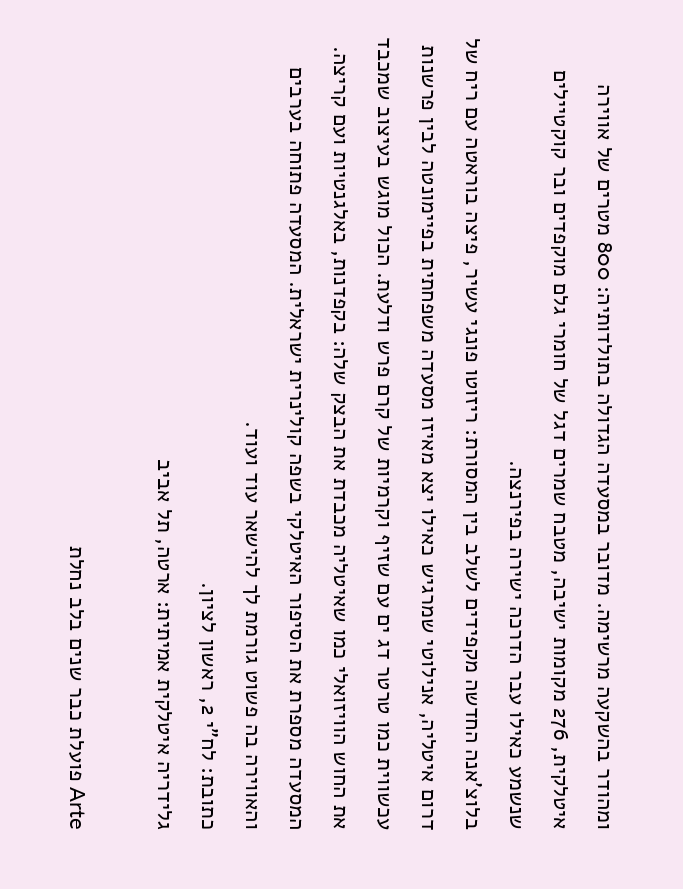ומהודר בהשקעה מרשימה. מדובר במסעדה הגדולה בתולדותיה: 800 מטרים של אווירה איטלקית, 276 מקומות ישיבה, מטבח שמרים דגל של חומרי גלם מוקפדים ובר קוקטיילים שנשמע כאילו עבר הדרכה ישירה בפירנצה.
בלוצ’אנה החדשה מקפידים לשלב בין המסורת: ריזוטו פונגי עשיר, פיצה בוראטה עם ריח של דרום איטליה, אנילוטי שמרגיש כאילו יצא מאיזו מסעדה משפחתית בפיימונטה לבין פרשנות עכשווית כמו טרטר דג ים עם שזיף וקרמיות של קרם פרש ודלעת. הכול מוגש בעיצוב שמכבד את החוש הוויזואלי כמו שאיטליה מכבדת את הבצק שלה: בקפדנות, באלגנטיות ועם קריצה. המסעדה מספרת את הסיפור האיטלקי בשפה קולינרית ישראלית. המסעדה פתוחה בערבים והאווירה בה פשוט גורמת לך להישאר עוד ועוד.
כתובת: לח"י 2, ראשון לציון.
גלידריה איטלקית אמיתית: ארטה, תל אביב

Arte פועלת כבר שנים בלב נחלת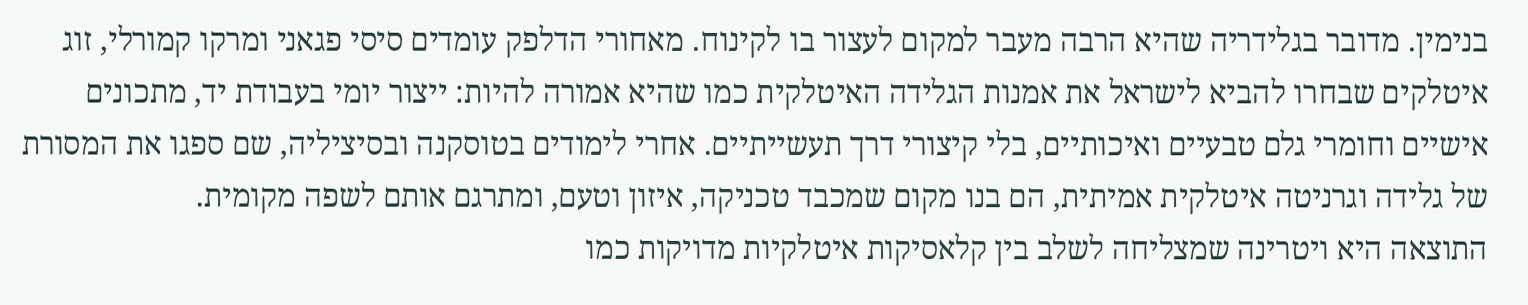בנימין. מדובר בגלידריה שהיא הרבה מעבר למקום לעצור בו לקינוח. מאחורי הדלפק עומדים סיסי פגאני ומרקו קמורלי, זוג איטלקים שבחרו להביא לישראל את אמנות הגלידה האיטלקית כמו שהיא אמורה להיות: ייצור יומי בעבודת יד, מתכונים אישיים וחומרי גלם טבעיים ואיכותיים, בלי קיצורי דרך תעשייתיים. אחרי לימודים בטוסקנה ובסיציליה, שם ספגו את המסורת של גלידה וגרניטה איטלקית אמיתית, הם בנו מקום שמכבד טכניקה, איזון וטעם, ומתרגם אותם לשפה מקומית.
התוצאה היא ויטרינה שמצליחה לשלב בין קלאסיקות איטלקיות מדויקות כמו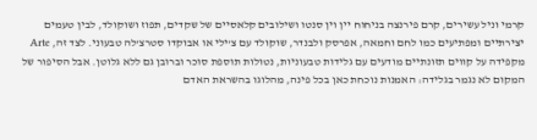קרמי וניל עשירים, קרם פירנצה בניחוח יין וין סנטו ושילובים קלאסיים של שקדים, תפוז ושוקולד, לבין טעמים יצירתיים ומפתיעים כמו לחם וחמאה, אפרסק ולבנדר, שוקולד עם צ’ילי או אבוקדו סטרצ’לה טבעוני. לצד זה, Arte מקפידה על קווים תזונתיים מודעים עם גלידות טבעוניות, נטולות תוספת סוכר וברובן גם ללא גלוטן. אבל הסיפור של המקום לא נגמר בגלידה: האמנות נוכחת כאן בכל פינה, מהלוגו בהשראת האדם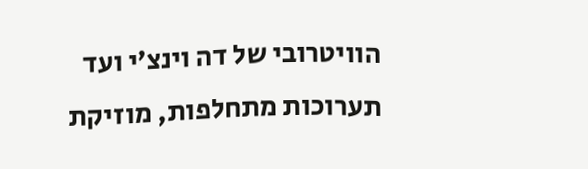הוויטרובי של דה וינצ’י ועד תערוכות מתחלפות, מוזיקת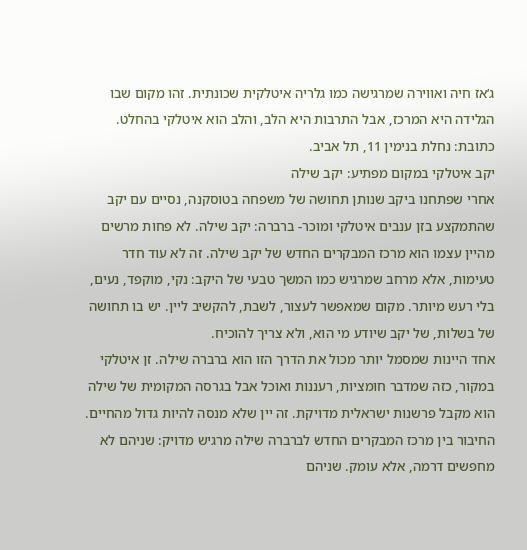ג’אז חיה ואווירה שמרגישה כמו גלריה איטלקית שכונתית. זהו מקום שבו הגלידה היא המרכז, אבל התרבות היא הלב, והלב הוא איטלקי בהחלט.
כתובת: נחלת בנימין 11, תל אביב.
יקב איטלקי במקום מפתיע: יקב שילה
אחרי שפתחנו ביקב שנותן תחושה של משפחה בטוסקנה, נסיים עם יקב שהתמקצע בזן ענבים איטלקי ומוכר- ברברה: יקב שילה. לא פחות מרשים מהיין עצמו הוא מרכז המבקרים החדש של יקב שילה. זה לא עוד חדר טעימות, אלא מרחב שמרגיש כמו המשך טבעי של היקב: נקי, מוקפד, נעים, בלי רעש מיותר. מקום שמאפשר לעצור, לשבת, להקשיב ליין. יש בו תחושה של בשלות, של יקב שיודע מי הוא, ולא צריך להוכיח.
אחד היינות שמסמל יותר מכול את הדרך הזו הוא ברברה שילה. זן איטלקי במקור, כזה שמדבר חומציות, רעננות ואוכל אבל בגרסה המקומית של שילה הוא מקבל פרשנות ישראלית מדויקת. זה יין שלא מנסה להיות גדול מהחיים.
החיבור בין מרכז המבקרים החדש לברברה שילה מרגיש מדויק: שניהם לא מחפשים דרמה, אלא עומק. שניהם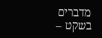מדברים בשקט –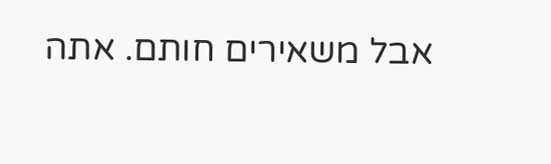אבל משאירים חותם. אתה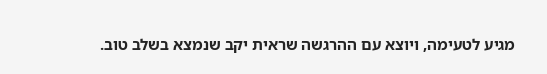מגיע לטעימה, ויוצא עם ההרגשה שראית יקב שנמצא בשלב טוב.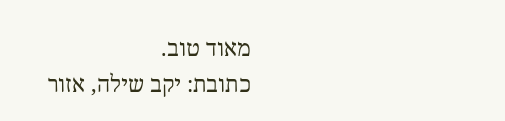מאוד טוב.
כתובת: יקב שילה, אזור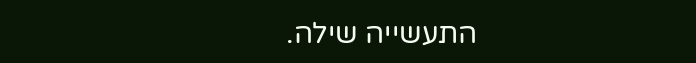התעשייה שילה.